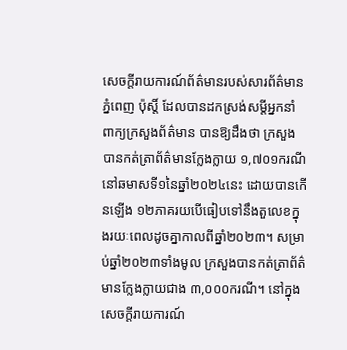សេចក្ដីរាយការណ៍ព័ត៌មានរបស់សារព័ត៌មានភ្នំពេញ ប៉ុស្តិ៍ ដែលបានដកស្រង់សម្ដីអ្នកនាំពាក្យក្រសួងព័ត៌មាន បានឱ្យដឹងថា ក្រសួងបានកត់ត្រាព័ត៌មានក្លែងក្លាយ ១,៧០១ករណីនៅឆមាសទី១នៃឆ្នាំ២០២៤នេះ ដោយបានកើនឡើង ១២ភាគរយបើធៀបទៅនឹងតួលេខក្នុងរយៈពេលដូចគ្នាកាលពីឆ្នាំ២០២៣។ សម្រាប់ឆ្នាំ២០២៣ទាំងមូល ក្រសួងបានកត់ត្រាព័ត៌មានក្លែងក្លាយជាង ៣,០០០ករណី។ នៅក្នុងសេចក្ដីរាយការណ៍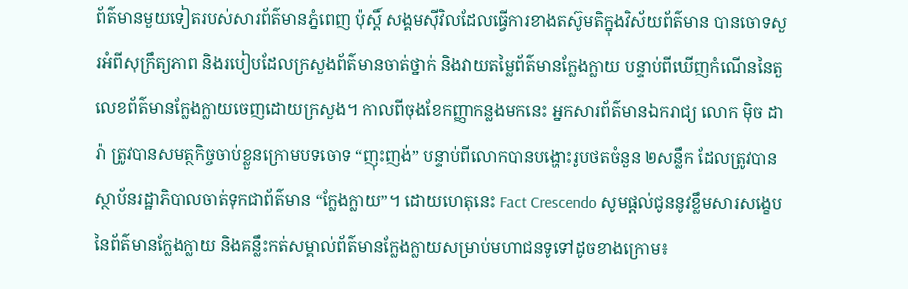ព័ត៌មានមួយទៀតរបស់សារព័ត៌មានភ្នំពេញ ប៉ុស្តិ៍ សង្គមស៊ីវិលដែលធ្វើការខាងតស៊ូមតិក្នុងវិស័យព័ត៌មាន បានចោទសួរអំពីសុក្រឹត្យភាព និងរបៀបដែលក្រសួងព័ត៌មានចាត់ថ្នាក់ និងវាយតម្លៃព័ត៌មានក្លែងក្លាយ បន្ទាប់ពីឃើញកំណើននៃតួលេខព័ត៌មានក្លែងក្លាយចេញដោយក្រសួង។ កាលពីចុងខែកញ្ញាកន្លងមកនេះ អ្នកសារព័ត៌មានឯករាជ្យ លោក ម៉ិច ដារ៉ា ត្រូវបានសមត្ថកិច្ចចាប់ខ្លួនក្រោមបទចោទ “ញុះញង់” បន្ទាប់ពីលោកបានបង្ហោះរូបថតចំនួន ២សន្លឹក ដែលត្រូវបានស្ថាប័នរដ្ឋាភិបាលចាត់ទុកជាព័ត៌មាន “ក្លែងក្លាយ”។ ដោយហេតុនេះ Fact Crescendo សូមផ្ដល់ជូននូវខ្លឹមសារសង្ខេបនៃព័ត៌មានក្លែងក្លាយ និងគន្លឹះកត់សម្គាល់ព័ត៌មានក្លែងក្លាយសម្រាប់មហាជនទូទៅដូចខាងក្រោម៖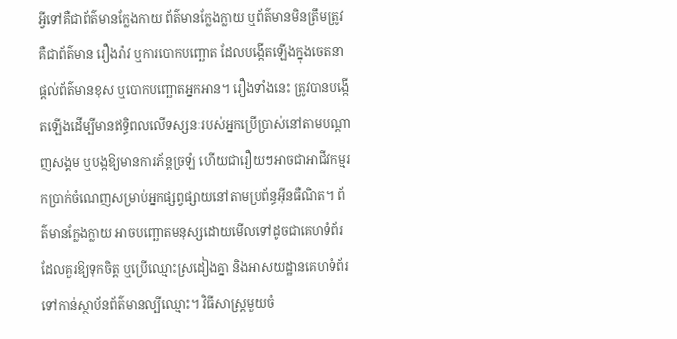អ្វីទៅគឺជាព័ត៌មានក្លែងកាយ ព័ត៌មានក្លែងក្លាយ ឬព័ត៌មានមិនត្រឹមត្រូវ គឺជាព័ត៌មាន រឿងរ៉ាវ ឬការបោកបញ្ឆោត ដែលបង្កើតឡើងក្នុងចេតនាផ្តល់ព័ត៌មានខុស ឬបោកបញ្ឆោតអ្នកអាន។ រឿងទាំងនេះ ត្រូវបានបង្កើតឡើងដើម្បីមានឥទ្ធិពលលើទស្សនៈរបស់អ្នកប្រើប្រាស់នៅតាមបណ្ដាញសង្គម ឬបង្កឱ្យមានការភ័ន្តច្រឡំ ហើយជារឿយៗអាចជាអាជីវកម្មរកប្រាក់ចំណេញសម្រាប់អ្នកផ្សព្វផ្សាយនៅតាមប្រព័ន្ធអ៊ីនធឺណិត។ ព័ត៌មានក្លែងក្លាយ អាចបញ្ឆោតមនុស្សដោយមើលទៅដូចជាគេហទំព័រដែលគួរឱ្យទុកចិត្ត ឬប្រើឈ្មោះស្រដៀងគ្នា និងអាសយដ្ឋានគេហទំព័រទៅកាន់ស្ថាប័នព័ត៌មានល្បីឈ្មោះ។ វិធីសាស្ត្រមួយចំ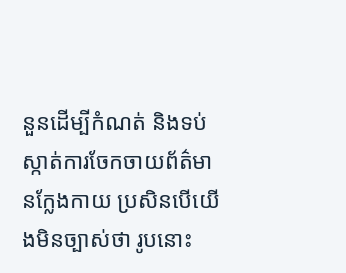នួនដើម្បីកំណត់ និងទប់ស្កាត់ការចែកចាយព័ត៌មានក្លែងកាយ ប្រសិនបើយើងមិនច្បាស់ថា រូបនោះ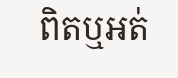ពិតឬអត់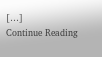[…]
Continue Reading